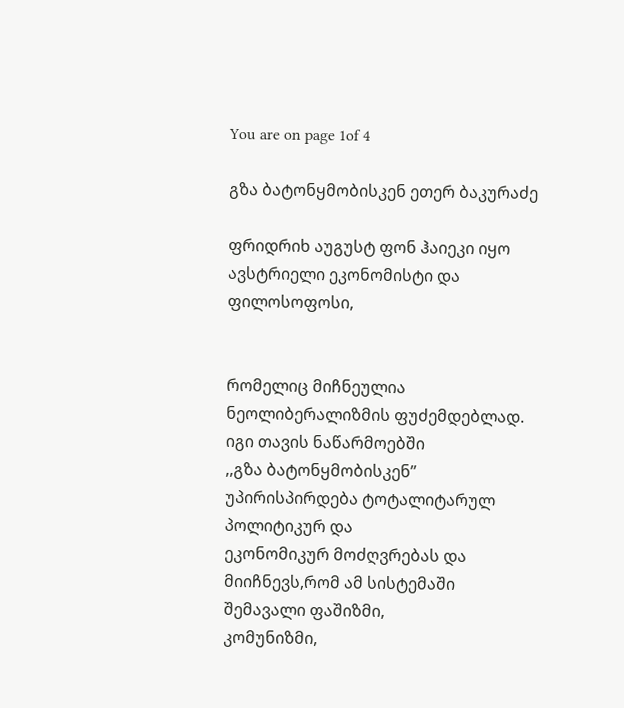You are on page 1of 4

გზა ბატონყმობისკენ ეთერ ბაკურაძე

ფრიდრიხ აუგუსტ ფონ ჰაიეკი იყო ავსტრიელი ეკონომისტი და ფილოსოფოსი,


რომელიც მიჩნეულია ნეოლიბერალიზმის ფუძემდებლად. იგი თავის ნაწარმოებში
,,გზა ბატონყმობისკენ’’ უპირისპირდება ტოტალიტარულ პოლიტიკურ და
ეკონომიკურ მოძღვრებას და მიიჩნევს,რომ ამ სისტემაში შემავალი ფაშიზმი,
კომუნიზმი,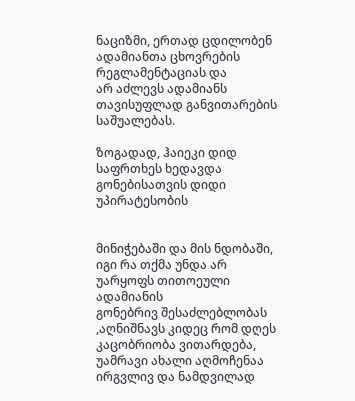ნაციზმი, ერთად ცდილობენ ადამიანთა ცხოვრების რეგლამენტაციას და
არ აძლევს ადამიანს თავისუფლად განვითარების საშუალებას.

ზოგადად, ჰაიეკი დიდ საფრთხეს ხედავდა გონებისათვის დიდი უპირატესობის


მინიჭებაში და მის ნდობაში, იგი რა თქმა უნდა არ უარყოფს თითოეული ადამიანის
გონებრივ შესაძლებლობას ,აღნიშნავს კიდეც რომ დღეს კაცობრიობა ვითარდება,
უამრავი ახალი აღმოჩენაა ირგვლივ და ნამდვილად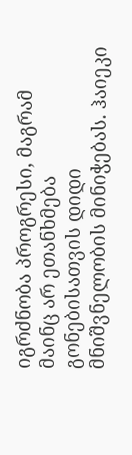იგრძნობა პროგრესი, მაგრამ
მაინც არ ეთანხმება გონებისათვის დიდი მნიშვნელობის მინიჭებას. ჰაიეკი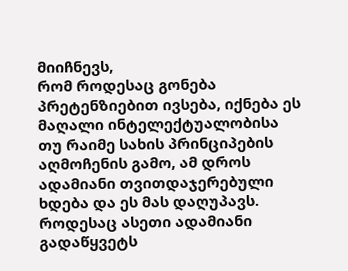მიიჩნევს,
რომ როდესაც გონება პრეტენზიებით ივსება, იქნება ეს მაღალი ინტელექტუალობისა
თუ რაიმე სახის პრინციპების აღმოჩენის გამო, ამ დროს ადამიანი თვითდაჯერებული
ხდება და ეს მას დაღუპავს. როდესაც ასეთი ადამიანი გადაწყვეტს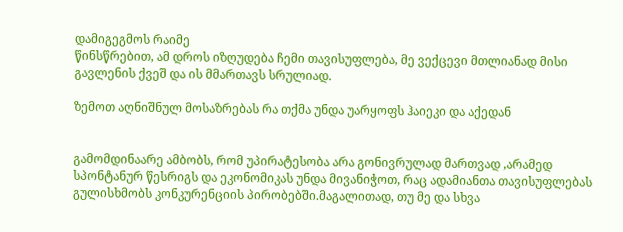დამიგეგმოს რაიმე
წინსწრებით, ამ დროს იზღუდება ჩემი თავისუფლება, მე ვექცევი მთლიანად მისი
გავლენის ქვეშ და ის მმართავს სრულიად.

ზემოთ აღნიშნულ მოსაზრებას რა თქმა უნდა უარყოფს ჰაიეკი და აქედან


გამომდინაარე ამბობს, რომ უპირატესობა არა გონივრულად მართვად ,არამედ
სპონტანურ წესრიგს და ეკონომიკას უნდა მივანიჭოთ, რაც ადამიანთა თავისუფლებას
გულისხმობს კონკურენციის პირობებში.მაგალითად, თუ მე და სხვა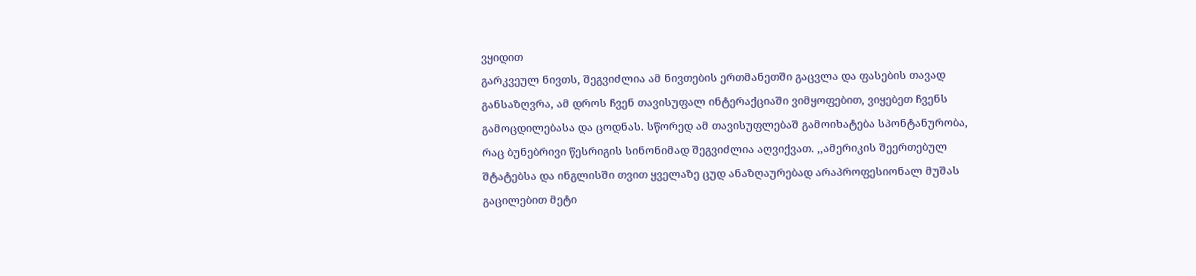ვყიდით
გარკვეულ ნივთს, შეგვიძლია ამ ნივთების ერთმანეთში გაცვლა და ფასების თავად
განსაზღვრა, ამ დროს ჩვენ თავისუფალ ინტერაქციაში ვიმყოფებით, ვიყებეთ ჩვენს
გამოცდილებასა და ცოდნას. სწორედ ამ თავისუფლებაშ გამოიხატება სპონტანურობა,
რაც ბუნებრივი წესრიგის სინონიმად შეგვიძლია აღვიქვათ. ,,ამერიკის შეერთებულ
შტატებსა და ინგლისში თვით ყველაზე ცუდ ანაზღაურებად არაპროფესიონალ მუშას
გაცილებით მეტი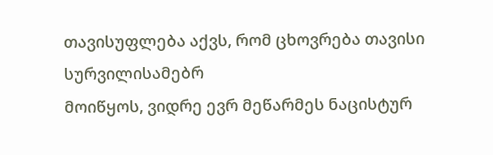თავისუფლება აქვს, რომ ცხოვრება თავისი სურვილისამებრ
მოიწყოს, ვიდრე ევრ მეწარმეს ნაცისტურ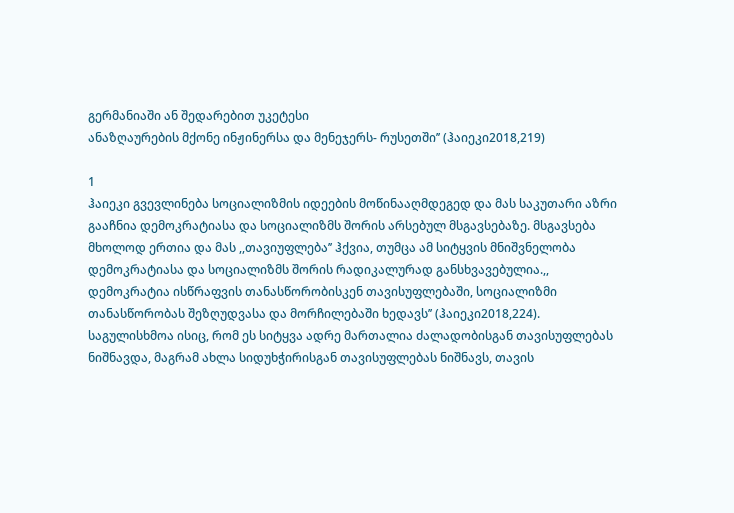გერმანიაში ან შედარებით უკეტესი
ანაზღაურების მქონე ინჟინერსა და მენეჯერს- რუსეთში’’ (ჰაიეკი2018,219)

1
ჰაიეკი გვევლინება სოციალიზმის იდეების მოწინააღმდეგედ და მას საკუთარი აზრი
გააჩნია დემოკრატიასა და სოციალიზმს შორის არსებულ მსგავსებაზე. მსგავსება
მხოლოდ ერთია და მას ,,თავიუფლება’’ ჰქვია, თუმცა ამ სიტყვის მნიშვნელობა
დემოკრატიასა და სოციალიზმს შორის რადიკალურად განსხვავებულია.,,
დემოკრატია ისწრაფვის თანასწორობისკენ თავისუფლებაში, სოციალიზმი
თანასწორობას შეზღუდვასა და მორჩილებაში ხედავს’’ (ჰაიეკი2018,224).
საგულისხმოა ისიც, რომ ეს სიტყვა ადრე მართალია ძალადობისგან თავისუფლებას
ნიშნავდა, მაგრამ ახლა სიდუხჭირისგან თავისუფლებას ნიშნავს, თავის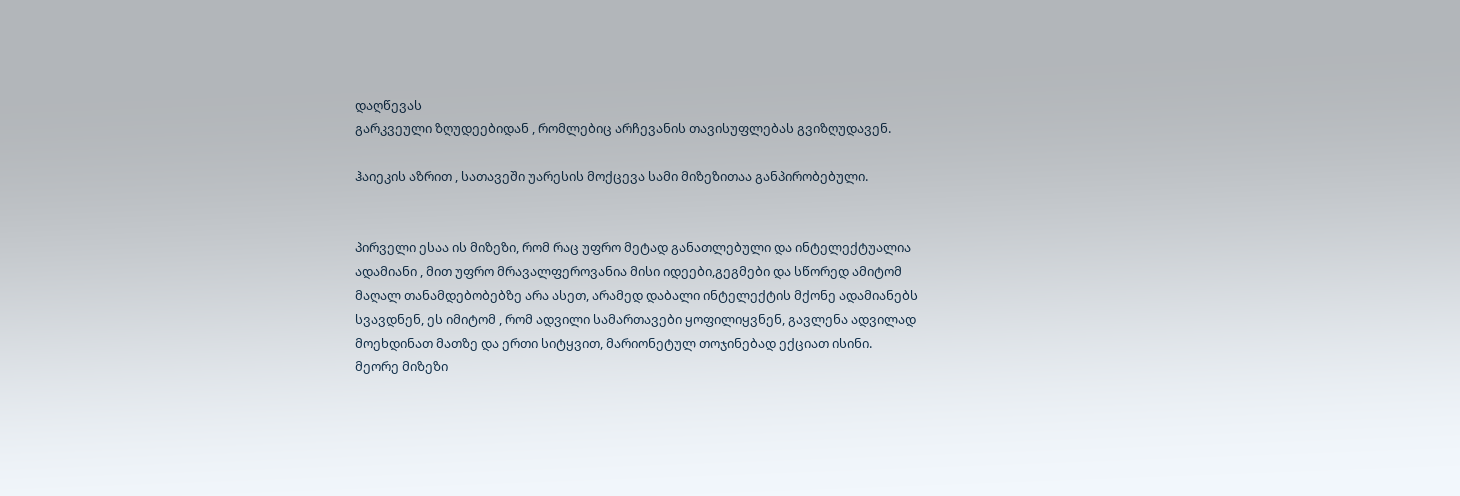დაღწევას
გარკვეული ზღუდეებიდან , რომლებიც არჩევანის თავისუფლებას გვიზღუდავენ.

ჰაიეკის აზრით , სათავეში უარესის მოქცევა სამი მიზეზითაა განპირობებული.


პირველი ესაა ის მიზეზი, რომ რაც უფრო მეტად განათლებული და ინტელექტუალია
ადამიანი , მით უფრო მრავალფეროვანია მისი იდეები,გეგმები და სწორედ ამიტომ
მაღალ თანამდებობებზე არა ასეთ, არამედ დაბალი ინტელექტის მქონე ადამიანებს
სვავდნენ, ეს იმიტომ , რომ ადვილი სამართავები ყოფილიყვნენ, გავლენა ადვილად
მოეხდინათ მათზე და ერთი სიტყვით, მარიონეტულ თოჯინებად ექციათ ისინი.
მეორე მიზეზი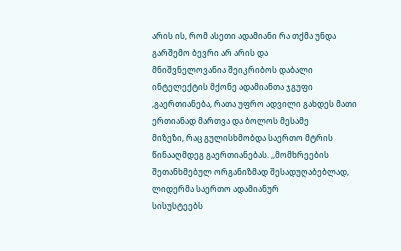არის ის, რომ ასეთი ადამიანი რა თქმა უნდა გარშემო ბევრი არ არის და
მნიშვნელოვანია შეიკრიბოს დაბალი ინტელექტის მქონე ადამიანთა ჯგუფი
,გაერთიანება, რათა უფრო ადვილი გახდეს მათი ერთიანად მართვა და ბოლოს მესამე
მიზეზი, რაც გულისხმობდა საერთო მტრის წინააღმდეგ გაერთიანებას. ,,მომხრეების
შეთანხმებულ ორგანიზმად შესადუღაბებლად, ლიდერმა საერთო ადამიანურ
სისუსტეებს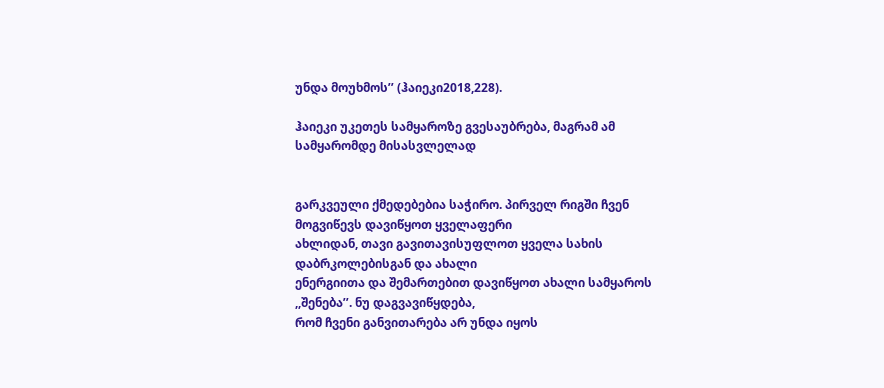უნდა მოუხმოს’’ (ჰაიეკი2018,228).

ჰაიეკი უკეთეს სამყაროზე გვესაუბრება, მაგრამ ამ სამყარომდე მისასვლელად


გარკვეული ქმედებებია საჭირო. პირველ რიგში ჩვენ მოგვიწევს დავიწყოთ ყველაფერი
ახლიდან, თავი გავითავისუფლოთ ყველა სახის დაბრკოლებისგან და ახალი
ენერგიითა და შემართებით დავიწყოთ ახალი სამყაროს ,,შენება’’. ნუ დაგვავიწყდება,
რომ ჩვენი განვითარება არ უნდა იყოს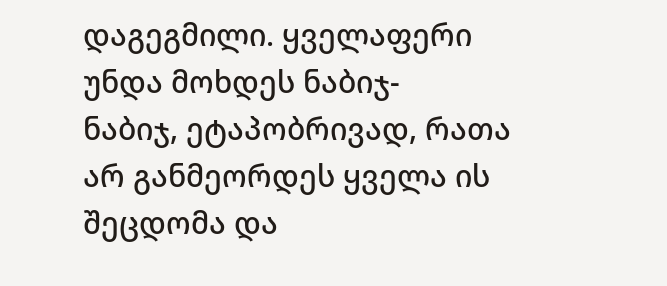დაგეგმილი. ყველაფერი უნდა მოხდეს ნაბიჯ-
ნაბიჯ, ეტაპობრივად, რათა არ განმეორდეს ყველა ის შეცდომა და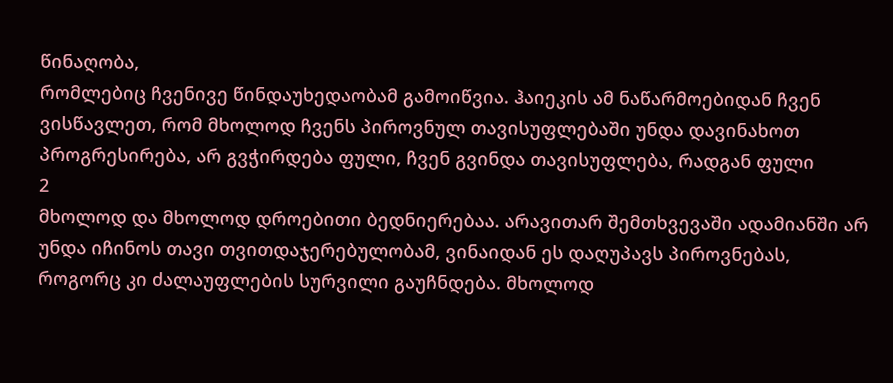წინაღობა,
რომლებიც ჩვენივე წინდაუხედაობამ გამოიწვია. ჰაიეკის ამ ნაწარმოებიდან ჩვენ
ვისწავლეთ, რომ მხოლოდ ჩვენს პიროვნულ თავისუფლებაში უნდა დავინახოთ
პროგრესირება, არ გვჭირდება ფული, ჩვენ გვინდა თავისუფლება, რადგან ფული
2
მხოლოდ და მხოლოდ დროებითი ბედნიერებაა. არავითარ შემთხვევაში ადამიანში არ
უნდა იჩინოს თავი თვითდაჯერებულობამ, ვინაიდან ეს დაღუპავს პიროვნებას,
როგორც კი ძალაუფლების სურვილი გაუჩნდება. მხოლოდ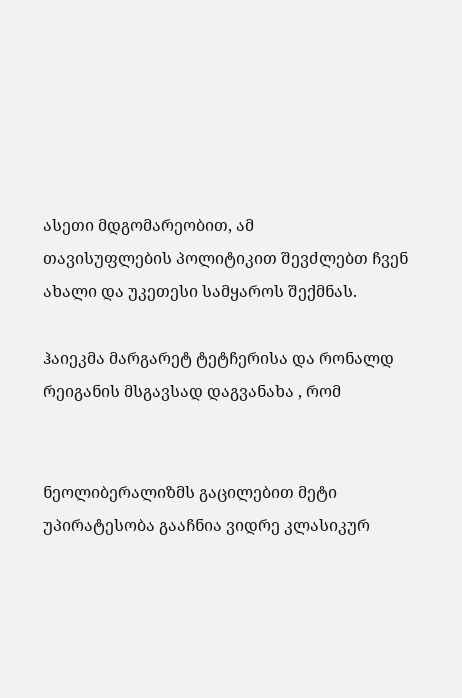ასეთი მდგომარეობით, ამ
თავისუფლების პოლიტიკით შევძლებთ ჩვენ ახალი და უკეთესი სამყაროს შექმნას.

ჰაიეკმა მარგარეტ ტეტჩერისა და რონალდ რეიგანის მსგავსად დაგვანახა , რომ


ნეოლიბერალიზმს გაცილებით მეტი უპირატესობა გააჩნია ვიდრე კლასიკურ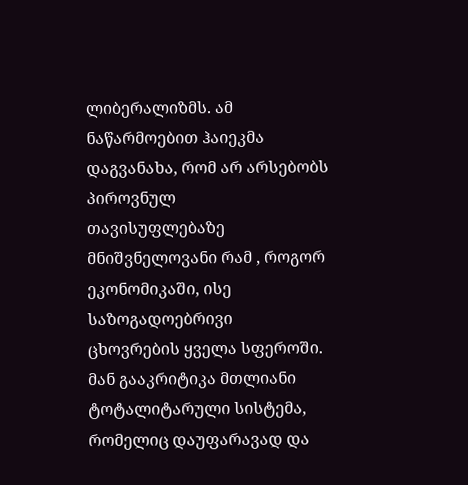ლიბერალიზმს. ამ ნაწარმოებით ჰაიეკმა დაგვანახა, რომ არ არსებობს პიროვნულ
თავისუფლებაზე მნიშვნელოვანი რამ , როგორ ეკონომიკაში, ისე საზოგადოებრივი
ცხოვრების ყველა სფეროში. მან გააკრიტიკა მთლიანი ტოტალიტარული სისტემა,
რომელიც დაუფარავად და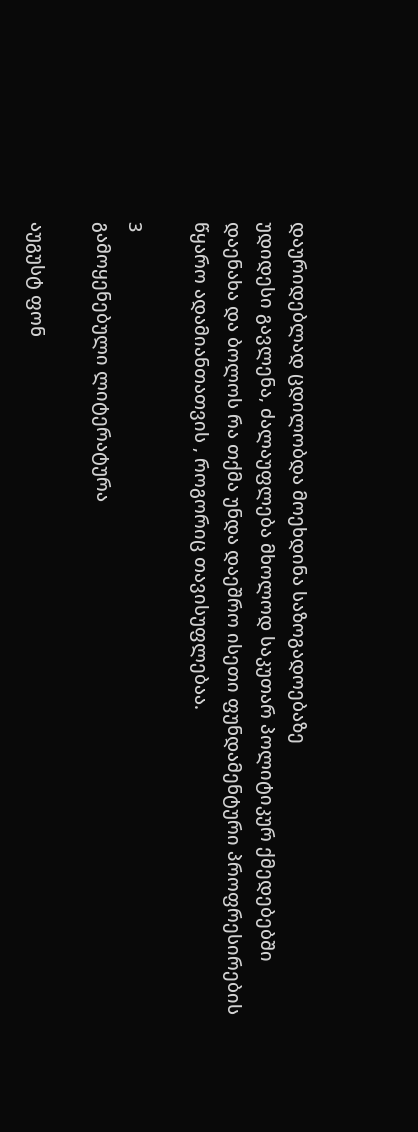დაურიდებლად ცდილობდა მოეხდინა საზოგადოებაზე
უდიდესი გავლენა, ძალაუფლება მხოლოდ საკუთარ პოლიტიკურ ქმედებებში
დაენახა და ბოლოს რა თქმა უნდა დაეშრო ისეთი ფუნდამენტური პროფრესირების
წყარო ადამიანთათვის , როგორიც თავისუფლებაა.

3
გამოყენებული ლიტერატურა

აუგუსტ ფონ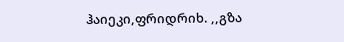ჰაიეკი,ფრიდრიხ. ,,გზა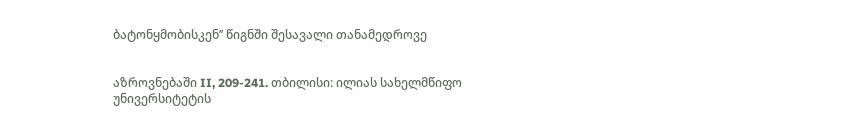ბატონყმობისკენ’’ წიგნში შესავალი თანამედროვე


აზროვნებაში II, 209-241. თბილისი: ილიას სახელმწიფო უნივერსიტეტის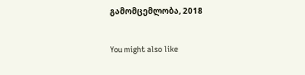გამომცემლობა, 2018

You might also like